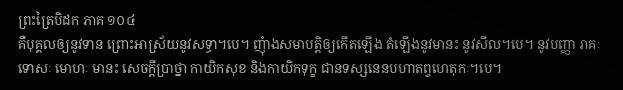ព្រះត្រៃបិដក ភាគ ១០៤
គឺបុគ្គលឲ្យនូវទាន ព្រោះអាស្រ័យនូវសទ្ធា។បេ។ ញុំាងសមាបត្តិឲ្យកើតឡើង តំឡើងនូវមានះ នូវសីល។បេ។ នូវបញ្ញា រាគៈ ទោសៈ មោហៈ មានះ សេចក្តីប្រាថ្នា កាយិកសុខ និងកាយិកទុក្ខ ជានទស្សនេនបហាតព្វហេតុកៈ។បេ។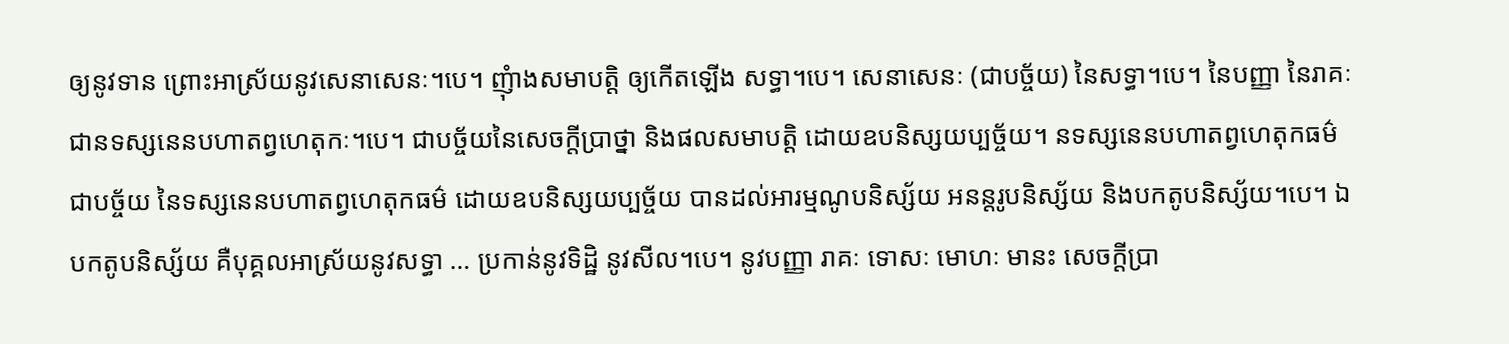ឲ្យនូវទាន ព្រោះអាស្រ័យនូវសេនាសេនៈ។បេ។ ញុំាងសមាបត្តិ ឲ្យកើតឡើង សទ្ធា។បេ។ សេនាសេនៈ (ជាបច្ច័យ) នៃសទ្ធា។បេ។ នៃបញ្ញា នៃរាគៈ ជានទស្សនេនបហាតព្វហេតុកៈ។បេ។ ជាបច្ច័យនៃសេចក្តីប្រាថ្នា និងផលសមាបត្តិ ដោយឧបនិស្សយប្បច្ច័យ។ នទស្សនេនបហាតព្វហេតុកធម៌ ជាបច្ច័យ នៃទស្សនេនបហាតព្វហេតុកធម៌ ដោយឧបនិស្សយប្បច្ច័យ បានដល់អារម្មណូបនិស្ស័យ អនន្តរូបនិស្ស័យ និងបកតូបនិស្ស័យ។បេ។ ឯបកតូបនិស្ស័យ គឺបុគ្គលអាស្រ័យនូវសទ្ធា … ប្រកាន់នូវទិដ្ឋិ នូវសីល។បេ។ នូវបញ្ញា រាគៈ ទោសៈ មោហៈ មានះ សេចក្តីប្រា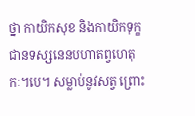ថ្នា កាយិកសុខ និងកាយិកទុក្ខ ជានទស្សនេនបហាតព្វហេតុកៈ។បេ។ សម្លាប់នូវសត្វ ព្រោះ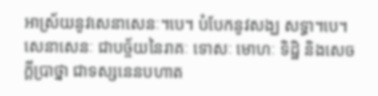អាស្រ័យនូវសេនាសេនៈ។បេ។ បំបែកនូវសង្ឃ សទ្ធា។បេ។ សេនាសេនៈ ជាបច្ច័យនៃរាគៈ ទោសៈ មោហៈ ទិដ្ឋិ និងសេចក្តីប្រាថ្នា ជាទស្សនេនបហាត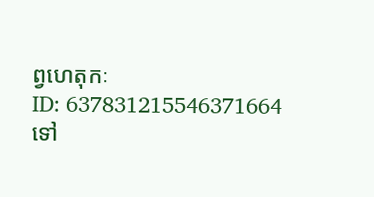ព្វហេតុកៈ
ID: 637831215546371664
ទៅ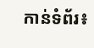កាន់ទំព័រ៖